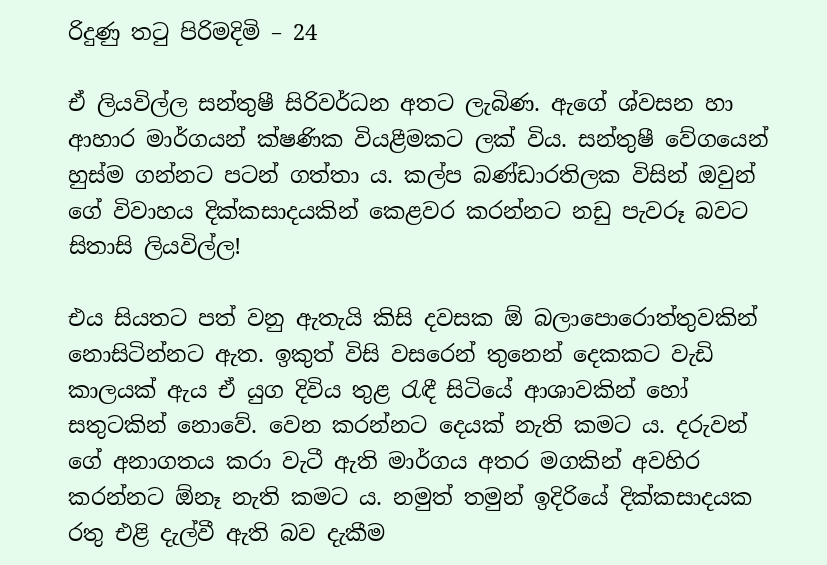රිදුණු තටු පිරිමදිමි – 24

ඒ ලියවිල්ල සන්තුෂී සිරිවර්ධන අතට ලැබිණ. ඇගේ ශ්වසන හා ආහාර මාර්ගයන් ක්ෂණික වියළීමකට ලක් විය. සන්තුෂී වේගයෙන් හුස්ම ගන්නට පටන් ගත්තා ය. කල්ප බණ්ඩාරතිලක විසින් ඔවුන් ගේ විවාහය දික්කසාදයකින් කෙළවර කරන්නට නඩු පැවරූ බවට සිතාසි ලියවිල්ල!

එය සියතට පත් වනු ඇතැයි කිසි දවසක ඕ බලාපොරොත්තුවකින් නොසිටින්නට ඇත. ඉකුත් විසි වසරෙන් තුනෙන් දෙකකට වැඩි කාලයක් ඇය ඒ යුග දිවිය තුළ රැඳී සිටියේ ආශාවකින් හෝ සතුටකින් නොවේ. වෙන කරන්නට දෙයක් නැති කමට ය. දරුවන් ගේ අනාගතය කරා වැටී ඇති මාර්ගය අතර මගකින් අවහිර කරන්නට ඕනෑ නැති කමට ය. නමුත් තමුන් ඉදිරියේ දික්කසාදයක රතු එළි දැල්වී ඇති බව දැකීම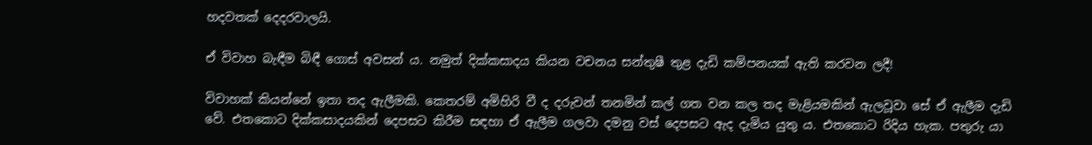හදවතක් දෙදරවාලයි.

ඒ විවාහ බැඳීම බිඳී ගොස් අවසන් ය. නමුත් දික්කසාදය කියන වචනය සන්තුෂී තුළ දැඩි කම්පනයක් ඇති කරවන ලදී!

විවාහක් කියන්නේ ඉතා තද ඇලීමකි. කෙතරම් අමිහිරි වී ද දරුවන් තනමින් කල් ගත වන කල තද මැළියමකින් ඇලවූවා සේ ඒ ඇලීම දැඩි වේ. එතකොට දික්කසාදයකින් දෙපසට කිරීම සඳහා ඒ ඇලීම ගලවා දමනු වස් දෙපසට ඇද දැමිය යුතු ය. එතකොට රිදිය හැක. පතුරු යා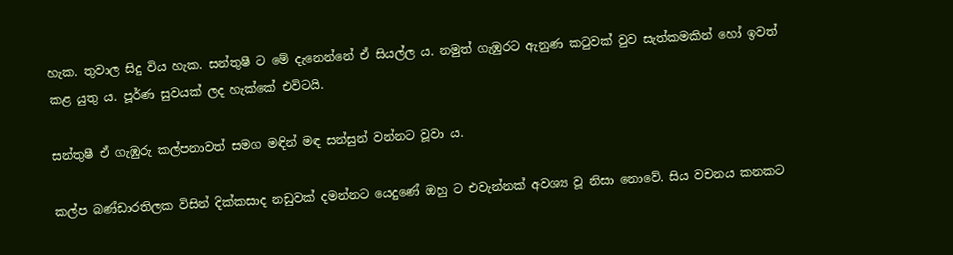හැක. තුවාල සිදු විය හැක. සන්තුෂී ට මේ දැනෙන්නේ ඒ සියල්ල ය. නමුත් ගැඹුරට ඇනුණ කටුවක් වුව සැත්කමකින් හෝ ඉවත් කළ යුතු ය. පූර්ණ සුවයක් ලද හැක්කේ එවිටයි.

සන්තුෂී ඒ ගැඹුරු කල්පනාවත් සමග මඳින් මඳ සන්සුන් වන්නට වූවා ය.

කල්ප බණ්ඩාරතිලක විසින් දික්කසාද නඩුවක් දමන්නට යෙදුණේ ඔහු ට එවැන්නක් අවශ්‍ය වූ නිසා නොවේ. සිය වචනය කනකට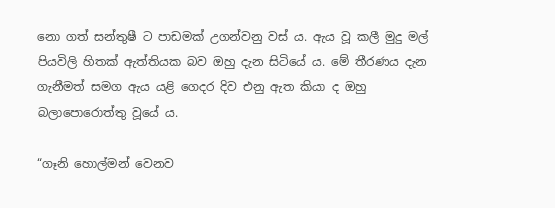නො ගත් සන්තුෂී ට පාඩමක් උගන්වනු වස් ය. ඇය වූ කලී මුදු මල් පියවිලි හිතක් ඇත්තියක බව ඔහු දැන සිටියේ ය. මේ තීරණය දැන ගැනීමත් සමග ඇය යළි ගෙදර දිව එනු ඇත කියා ද ඔහු බලාපොරොත්තු වූයේ ය.

“ගෑනි හොල්මන් වෙනව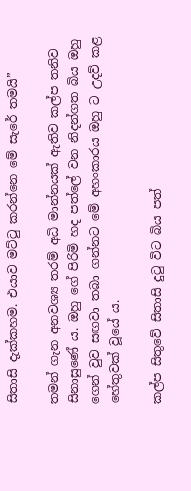සිතාසි දැක්කහම. එයාව මට්ටු කරන්නෙ මේ සැරේ තමයි”

තමන් ගැන අනවශ්‍ය තරම් අධි මාන්නයක් ඇතිව කල්ප තනිව සිනාසුණේ ය. ඔහු ගේ පිරිමි හද පත්ලේ වන නිදන්ගත බිය ඔහු ගෙන් වුව සඟවා තබා ගන්නට මේ අහංකාරය ඔහු ට උදව් කළ හේතුවක් වූයේ ය.

කල්ප සිතුවේ සිතාසි දුටු විට බිය පත්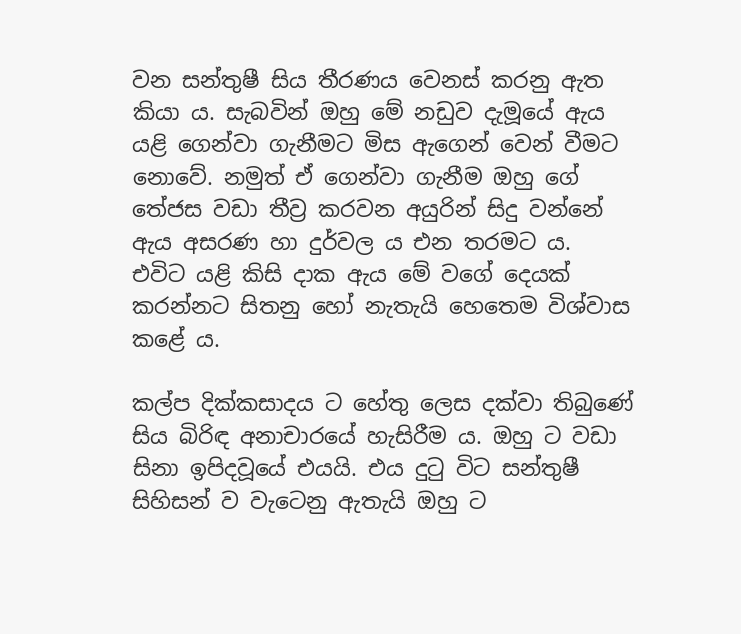වන සන්තුෂී සිය තීරණය වෙනස් කරනු ඇත කියා ය. සැබවින් ඔහු මේ නඩුව දැමූයේ ඇය යළි ගෙන්වා ගැනීමට මිස ඇගෙන් වෙන් වීමට නොවේ. නමුත් ඒ ගෙන්වා ගැනීම ඔහු ගේ තේජස වඩා තීව්‍ර කරවන අයුරින් සිදු වන්නේ ඇය අසරණ හා දුර්වල ය එන තරමට ය. එවිට යළි කිසි දාක ඇය මේ වගේ දෙයක් කරන්නට සිතනු හෝ නැතැයි හෙතෙම විශ්වාස කළේ ය.

කල්ප දික්කසාදය ට හේතු ලෙස දක්වා තිබුණේ සිය බිරිඳ අනාචාරයේ හැසිරීම ය. ඔහු ට වඩා සිනා ඉපිදවූයේ එයයි. එය දුටු විට සන්තුෂී සිහිසන් ව වැටෙනු ඇතැයි ඔහු ට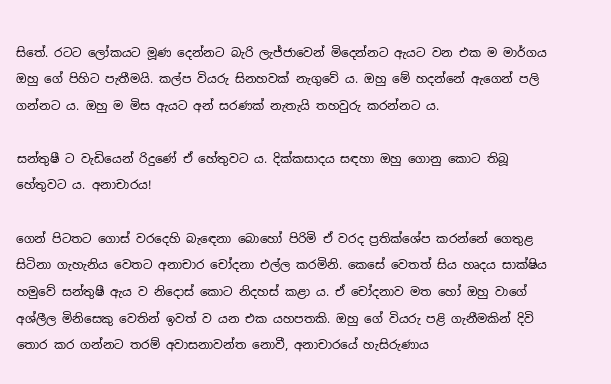සිතේ. රටට ලෝකයට මූණ දෙන්නට බැරි ලැජ්ජාවෙන් මිදෙන්නට ඇයට වන එක ම මාර්ගය ඔහු ගේ පිහිට පැතීමයි. කල්ප වියරු සිනහවක් නැගුවේ ය. ඔහු මේ හදන්නේ ඇගෙන් පලි ගන්නට ය. ඔහු ම මිස ඇයට අන් සරණක් නැතැයි තහවුරු කරන්නට ය.

සන්තුෂී ට වැඩියෙන් රිදුණේ ඒ හේතුවට ය. දික්කසාදය සඳහා ඔහු ගොනු කොට තිබූ හේතුවට ය. අනාචාරය!

ගෙන් පිටතට ගොස් වරදෙහි බැඳෙනා බොහෝ පිරිමි ඒ වරද ප්‍රතික්ශේප කරන්නේ ගෙතුළ සිටිනා ගැහැනිය වෙතට අනාචාර චෝදනා එල්ල කරමිනි. කෙසේ වෙතත් සිය හෘදය සාක්ෂිය හමුවේ සන්තුෂී ඇය ව නිදොස් කොට නිදහස් කළා ය. ඒ චෝදනාව මත හෝ ඔහු වාගේ අශ්ලීල මිනිසෙකු වෙතින් ඉවත් ව යන එක යහපතකි. ඔහු ගේ වියරු පළි ගැනීමකින් දිවි තොර කර ගන්නට තරම් අවාසනාවන්ත නොවී, අනාචාරයේ හැසිරුණාය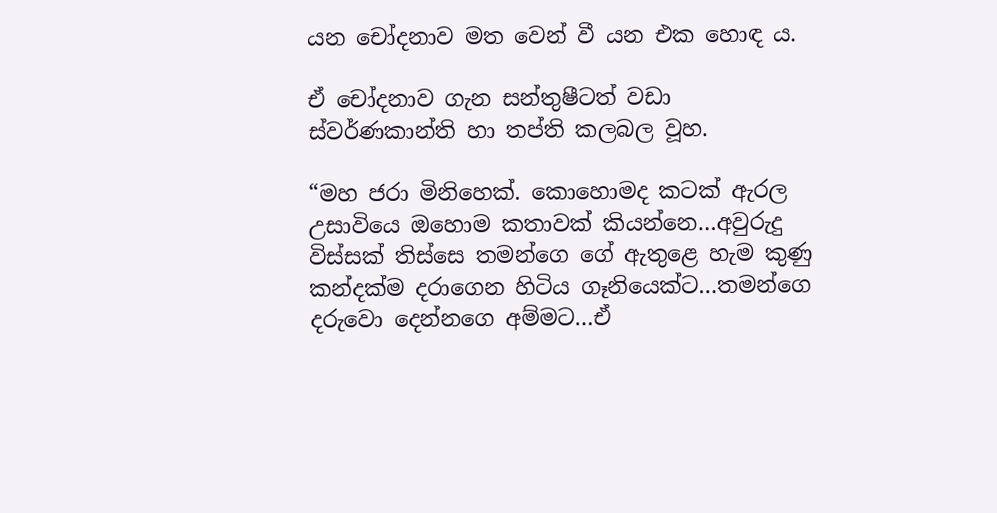යන චෝදනාව මත වෙන් වී යන එක හොඳ ය.

ඒ චෝදනාව ගැන සන්තුෂීටත් වඩා ස්වර්ණකාන්ති හා තප්ති කලබල වූහ.

“මහ ජරා මිනිහෙක්. කොහොමද කටක් ඇරල උසාවියෙ ඔහොම කතාවක් කියන්නෙ…අවුරුදු විස්සක් තිස්සෙ තමන්ගෙ ගේ ඇතුළෙ හැම කුණු කන්දක්ම දරාගෙන හිටිය ගෑනියෙක්ට…තමන්ගෙ දරුවො දෙන්නගෙ අම්මට…ඒ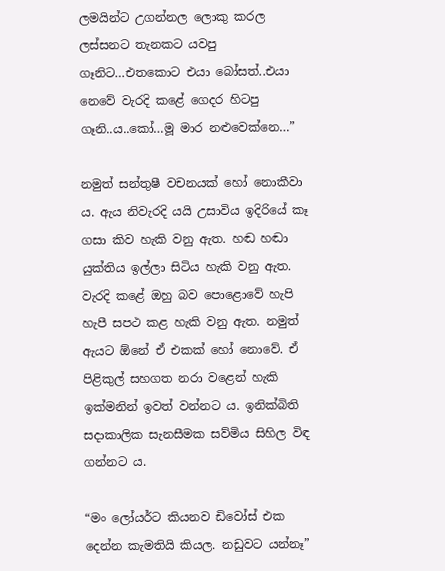ලමයින්ට උගන්නල ලොකු කරල ලස්සනට තැනකට යවපු ගෑනිට…එතකොට එයා බෝසත්..එයා නෙවේ වැරදි කළේ ගෙදර හිටපු ගෑනි..ය..කෝ…මූ මාර නළුවෙක්නෙ…”

නමුත් සන්තුෂී වචනයක් හෝ නොකීවා ය. ඇය නිවැරදි යයි උසාවිය ඉදිරියේ කෑ ගසා කිව හැකි වනු ඇත. හඬ හඬා යුක්තිය ඉල්ලා සිටිය හැකි වනු ඇත. වැරදි කළේ ඔහු බව පොළොවේ හැපි හැපී සපථ කළ හැකි වනු ඇත. නමුත් ඇයට ඕනේ ඒ එකක් හෝ නොවේ. ඒ පිළිකුල් සහගත නරා වළෙන් හැකි ඉක්මනින් ඉවත් වන්නට ය. ඉනික්බිති සදාකාලික සැනසීමක සව්මිය සිහිල විඳ ගන්නට ය.

“මං ලෝයර්ට කියනව ඩිවෝස් එක දෙන්න කැමතියි කියල. නඩුවට යන්නෑ”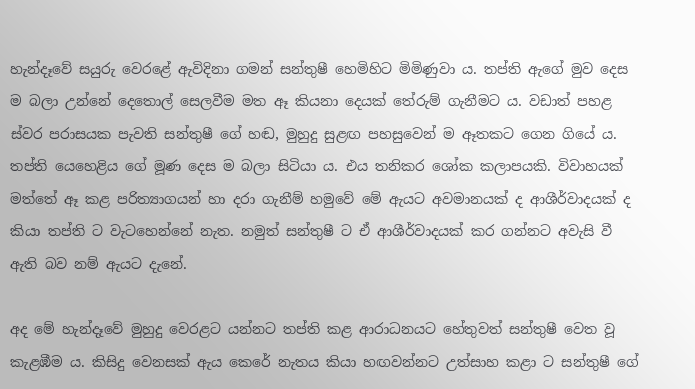හැන්දෑවේ සයුරු වෙරළේ ඇවිදිනා ගමන් සන්තුෂී හෙමිහිට මිමිණුවා ය. තප්ති ඇගේ මුව දෙස ම බලා උන්නේ දෙතොල් සෙලවීම මත ඈ කියනා දෙයක් තේරුම් ගැනීමට ය. වඩාත් පහළ ස්වර පරාසයක පැවති සන්තුෂී ගේ හඬ, මුහුදු සුළඟ පහසුවෙන් ම ඈතකට ගෙන ගියේ ය. තප්ති යෙහෙළිය ගේ මූණ දෙස ම බලා සිටියා ය. එය තනිකර ශෝක කලාපයකි. විවාහයක් මත්තේ ඈ කළ පරිත්‍යාගයන් හා දරා ගැනීම් හමුවේ මේ ඇයට අවමානයක් ද ආශීර්වාදයක් ද කියා තප්ති ට වැටහෙන්නේ නැත. නමුත් සන්තුෂී ට ඒ ආශීර්වාදයක් කර ගන්නට අවැසි වී ඇති බව නම් ඇයට දැනේ.

අද මේ හැන්දෑවේ මුහුදු වෙරළට යන්නට තප්ති කළ ආරාධනයට හේතුවත් සන්තුෂී වෙත වූ කැළඹීම ය. කිසිදු වෙනසක් ඇය කෙරේ නැතය කියා හඟවන්නට උත්සාහ කළා ට සන්තුෂී ගේ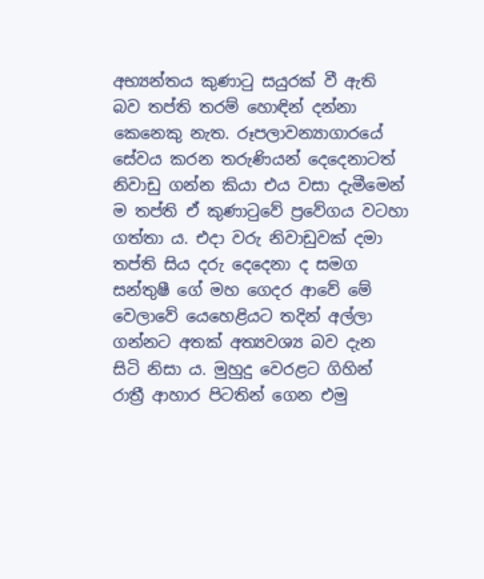අභ්‍යන්තය කුණාටු සයුරක් වී ඇති බව තප්ති තරම් හොඳින් දන්නා කෙනෙකු නැත. රූපලාවන්‍යාගාරයේ සේවය කරන තරුණියන් දෙදෙනාටත් නිවාඩු ගන්න කියා එය වසා දැමීමෙන් ම තප්ති ඒ කුණාටුවේ ප්‍රවේගය වටහා ගත්තා ය. එදා වරු නිවාඩුවක් දමා තප්ති සිය දරු දෙදෙනා ද සමග සන්තුෂී ගේ මහ ගෙදර ආවේ මේ වෙලාවේ යෙහෙළියට තදින් අල්ලා ගන්නට අතක් අත්‍යවශ්‍ය බව දැන සිටි නිසා ය. මුහුදු වෙරළට ගිහින් රාත්‍රී ආහාර පිටතින් ගෙන එමු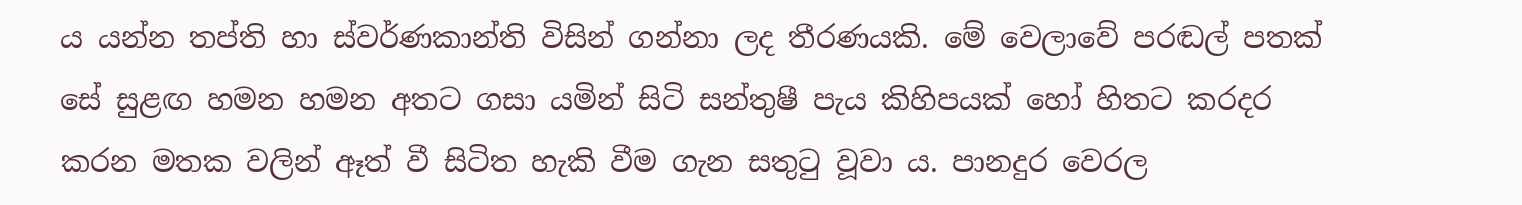ය යන්න තප්ති හා ස්වර්ණකාන්ති විසින් ගන්නා ලද තීරණයකි. මේ වෙලාවේ පරඬල් පතක් සේ සුළඟ හමන හමන අතට ගසා යමින් සිටි සන්තුෂී පැය කිහිපයක් හෝ හිතට කරදර කරන මතක වලින් ඈත් වී සිටිත හැකි වීම ගැන සතුටු වූවා ය. පානදුර වෙරල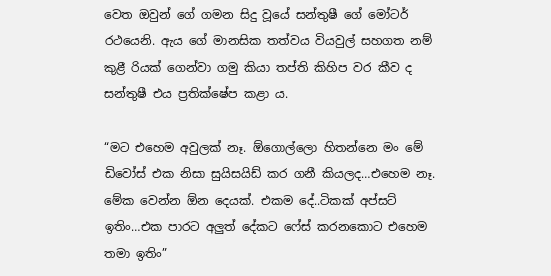වෙත ඔවුන් ගේ ගමන සිදු වූයේ සන්තුෂී ගේ මෝටර් රථයෙනි. ඇය ගේ මානසික තත්වය වියවුල් සහගත නම් කුළී රියක් ගෙන්වා ගමු කියා තප්ති කිහිප වර කීව ද සන්තුෂී එය ප්‍රතික්ෂේප කළා ය.

“මට එහෙම අවුලක් නෑ. ඕගොල්ලො හිතන්නෙ මං මේ ඩිවෝස් එක නිසා සුයිසයිඩ් කර ගනී කියලද…එහෙම නෑ. මේක වෙන්න ඕන දෙයක්. එකම දේ..ටිකක් අප්සට් ඉතිං…එක පාරට අලුත් දේකට ෆේස් කරනකොට එහෙම තමා ඉතිං”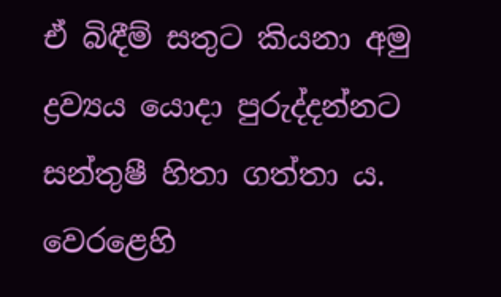ඒ බිඳීම් සතුට කියනා අමු ද්‍රව්‍යය යොදා පුරුද්දන්නට සන්තුෂී හිතා ගත්තා ය. වෙරළෙහි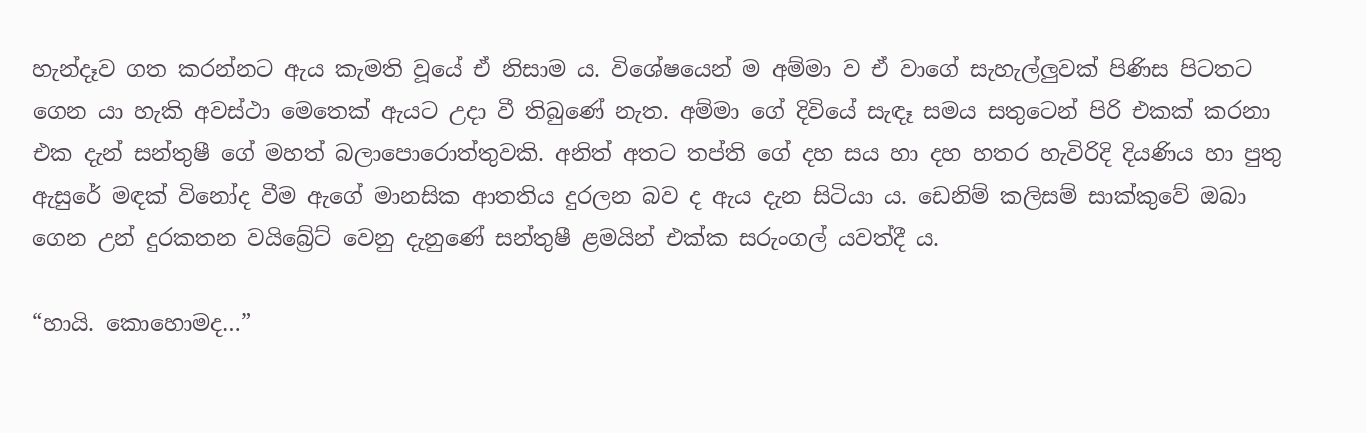හැන්දෑව ගත කරන්නට ඇය කැමති වූයේ ඒ නිසාම ය. විශේෂයෙන් ම අම්මා ව ඒ වාගේ සැහැල්ලුවක් පිණිස පිටතට ගෙන යා හැකි අවස්ථා මෙතෙක් ඇයට උදා වී තිබුණේ නැත. අම්මා ගේ දිවියේ සැඳෑ සමය සතුටෙන් පිරි එකක් කරනා එක දැන් සන්තුෂී ගේ මහත් බලාපොරොත්තුවකි. අනිත් අතට තප්ති ගේ දහ සය හා දහ හතර හැවිරිදි දියණිය හා පුතු ඇසුරේ මඳක් විනෝද වීම ඇගේ මානසික ආතතිය දුරලන බව ද ඇය දැන සිටියා ය. ඩෙනිම් කලිසම් සාක්කුවේ ඔබා ගෙන උන් දුරකතන වයිබ්‍රේට් වෙනු දැනුණේ සන්තුෂී ළමයින් එක්ක සරුංගල් යවත්දී ය.

“හායි. කොහොමද…”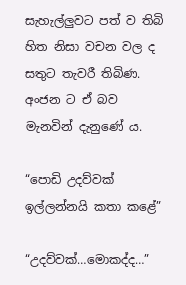සැහැල්ලුවට පත් ව තිබි හිත නිසා වචන වල ද සතුට තැවරී තිබිණ. අංජන ට ඒ බව මැනවින් දැනුණේ ය.

“පොඩි උදව්වක් ඉල්ලන්නයි කතා කළේ”

“උදව්වක්…මොකද්ද…”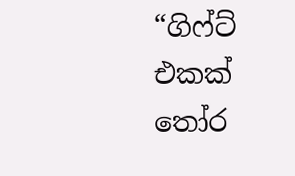“ගිෆ්ට් එකක් තෝර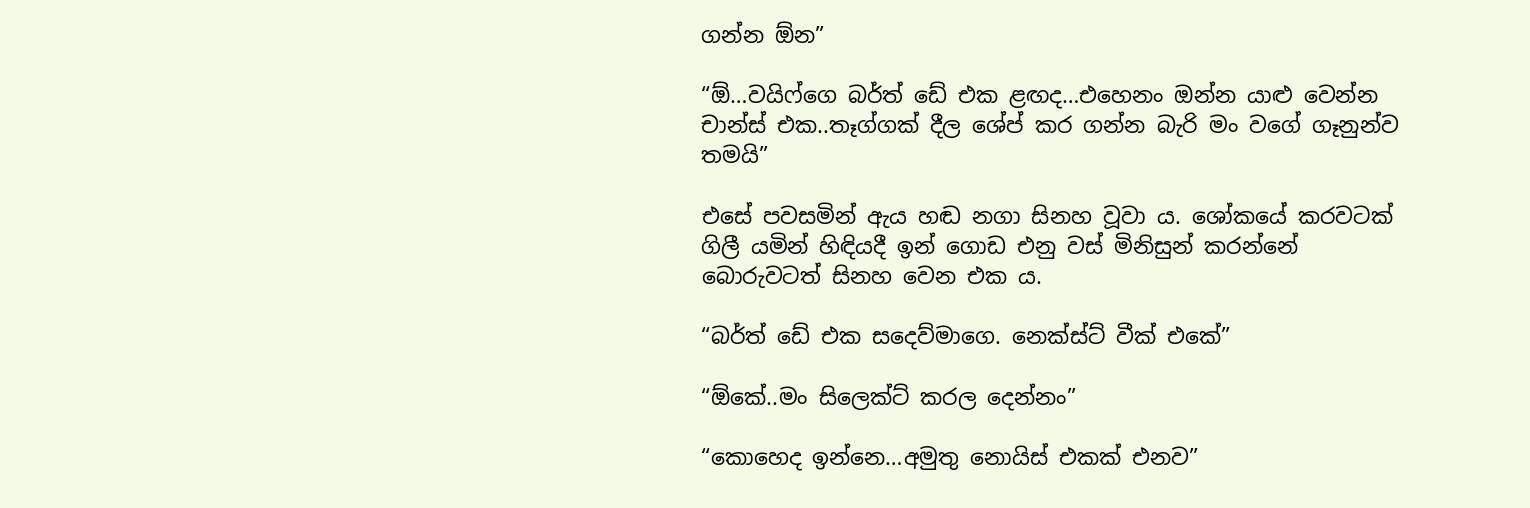ගන්න ඕන”

“ඕ…වයිෆ්ගෙ බර්ත් ඩේ එක ළඟද…එහෙනං ඔන්න යාළු වෙන්න චාන්ස් එක..තෑග්ගක් දීල ශේප් කර ගන්න බැරි මං වගේ ගෑනුන්ව තමයි”

එසේ පවසමින් ඇය හඬ නගා සිනහ වූවා ය. ශෝකයේ කරවටක් ගිලී යමින් හිඳියදී ඉන් ගොඩ එනු වස් මිනිසුන් කරන්නේ බොරුවටත් සිනහ වෙන එක ය.

“බර්ත් ඩේ එක සදෙව්මාගෙ. නෙක්ස්ට් වීක් එකේ”

“ඕකේ..මං සිලෙක්ට් කරල දෙන්නං”

“කොහෙද ඉන්නෙ…අමුතු නොයිස් එකක් එනව”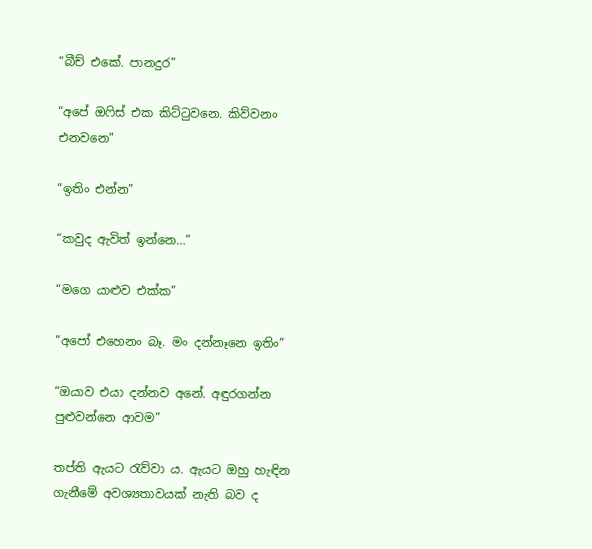“බීච් එකේ. පානදුර”

“අපේ ඔෆිස් එක කිට්ටුවනෙ. කිව්වනං එනවනෙ”

“ඉතිං එන්න”

“කවුද ඇවිත් ඉන්නෙ…”

“මගෙ යාළුව එක්ක”

“අපෝ එහෙනං බෑ. මං දන්නෑනෙ ඉතිං”

“ඔයාව එයා දන්නව අනේ. අඳුරගන්න පුළුවන්නෙ ආවම”

තප්ති ඇයට රැව්වා ය. ඇයට ඔහු හැඳින ගැනීමේ අවශ්‍යතාවයක් නැති බව ද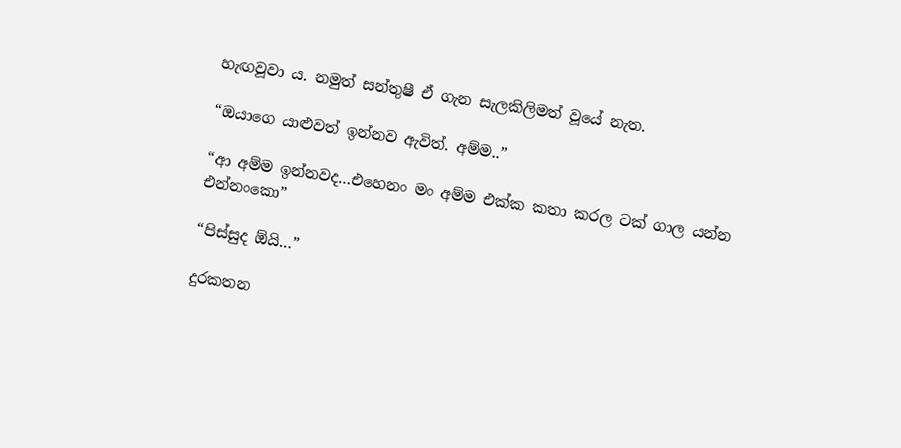හැඟවූවා ය. නමුත් සන්තුෂී ඒ ගැන සැලකිලිමත් වූයේ නැත.

“ඔයාගෙ යාළුවත් ඉන්නව ඇවිත්. අම්ම..”

“ආ අම්ම ඉන්නවද…එහෙනං මං අම්ම එක්ක කතා කරල ටක් ගාල යන්න එන්නංකො”

“පිස්සුද ඕයි…”

දුරකතන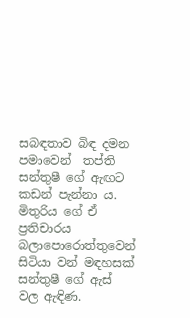සබඳතාව බිඳ දමන පමාවෙන්  තප්ති සන්තුෂී ගේ ඇඟට කඩන් පැන්නා ය. මිතුරිය ගේ ඒ ප්‍රතිචාරය බලාපොරොත්තුවෙන් සිටියා වන් මඳහසක් සන්තුෂී ගේ ඇස් වල ඇඳිණ.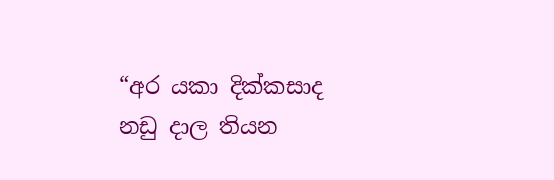“අර යකා දික්කසාද නඩු දාල තියන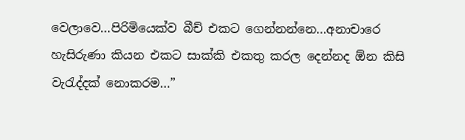වෙලාවෙ…පිරිමියෙක්ව බීච් එකට ගෙන්නන්නෙ…අනාචාරෙ හැසිරුණා කියන එකට සාක්කි එකතු කරල දෙන්නද ඕන කිසි වැරැද්දක් නොකරම…”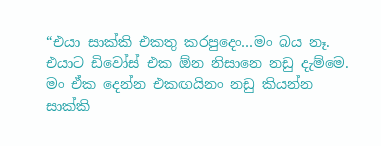“එයා සාක්කි එකතු කරපුදෙං…මං බය නෑ. එයාට ඩිවෝස් එක ඕන නිසානෙ නඩු දැම්මෙ. මං ඒක දෙන්න එකඟයිනං නඩු කියන්න සාක්කි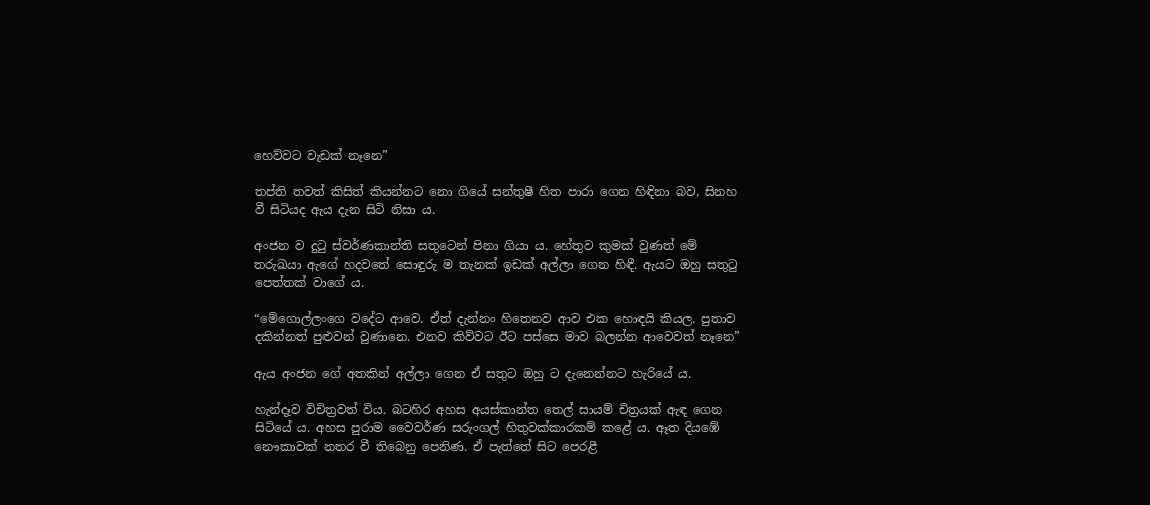හෙව්වට වැඩක් නෑනෙ”

තප්ති තවත් කිසිත් කියන්නට නො ගියේ සන්තුෂී හිත පාරා ගෙන හිඳිනා බව, සිනහ වී සිටියද ඇය දැන සිටි නිසා ය.

අංජන ව දුටු ස්වර්ණකාන්ති සතුටෙන් පිනා ගියා ය. හේතුව කුමක් වුණත් මේ තරුඛයා ඇගේ හදවතේ සොඳුරු ම තැනක් ඉඩක් අල්ලා ගෙන හිඳී. ඇයට ඔහු සතුටු පෙත්තක් වාගේ ය.

“මේගොල්ලංගෙ වදේට ආවෙ. ඒත් දැන්නං හිතෙනව ආව එක හොඳයි කියල. පුතාව දකින්නත් පුළුවන් වුණානෙ. එනව කිව්වට ඊට පස්සෙ මාව බලන්න ආවෙවත් නෑනෙ”

ඇය අංජන ගේ අතකින් අල්ලා ගෙන ඒ සතුට ඔහු ට දැනෙන්නට හැරියේ ය.

හැන්දෑව විචිත්‍රවත් විය. බටහිර අහස අයස්කාන්ත තෙල් සායම් චිත්‍රයක් ඇඳ ගෙන සිටියේ ය. අහස පුරාම වෛවර්ණ සරුංගල් හිතුවක්කාරකම් කළේ ය. ඈත දියඹේ නෞකාවක් නතර වී තිබෙනු පෙනිණ. ඒ පැත්තේ සිට පෙරළී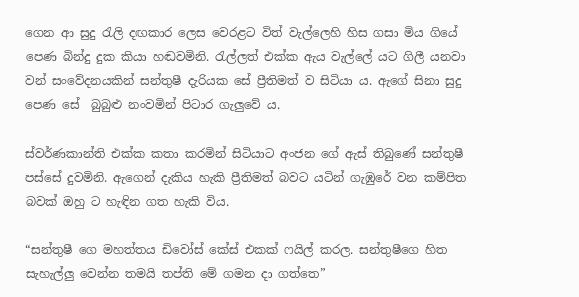ගෙන ආ සුදු රැලි දඟකාර ලෙස වෙරළට විත් වැල්ලෙහි හිස ගසා මිය ගියේ පෙණ බින්දු දුක කියා හඬවමිනි. රැල්ලත් එක්ක ඇය වැල්ලේ යට ගිලී යනවා වන් සංවේදනයකින් සන්තුෂී දැරියක සේ ප්‍රීතිමත් ව සිටියා ය. ඇගේ සිනා සුදු පෙණ සේ  බුබුළු නංවමින් පිටාර ගැලුවේ ය.

ස්වර්ණකාන්ති එක්ක කතා කරමින් සිටියාට අංජන ගේ ඇස් තිබුණේ සන්තුෂී පස්සේ දුවමිනි. ඇගෙන් දැකිය හැකි ප්‍රීතිමත් බවට යටින් ගැඹුරේ වන කම්පිත බවක් ඔහු ට හැඳින ගත හැකි විය.

“සන්තුෂී ගෙ මහත්තය ඩිවෝස් කේස් එකක් ෆයිල් කරල. සන්තුෂීගෙ හිත සැහැල්ලු වෙන්න තමයි තප්ති මේ ගමන දා ගත්තෙ”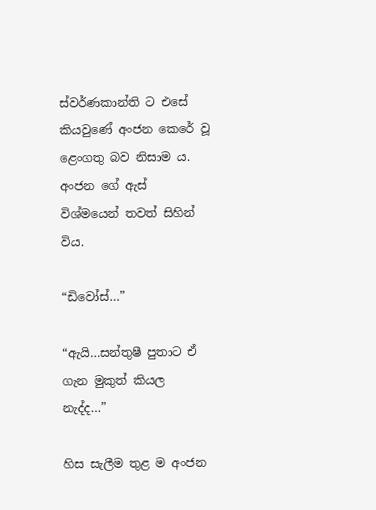ස්වර්ණකාන්ති ට එසේ කියවුණේ අංජන කෙරේ වූ ළෙංගතු බව නිසාම ය. අංජන ගේ ඇස් විශ්මයෙන් තවත් සිහින් විය.

“ඩිවෝස්…”

“ඇයි…සන්තුෂී පුතාට ඒ ගැන මුකුත් කියල නැද්ද…”

හිස සැලීම තුළ ම අංජන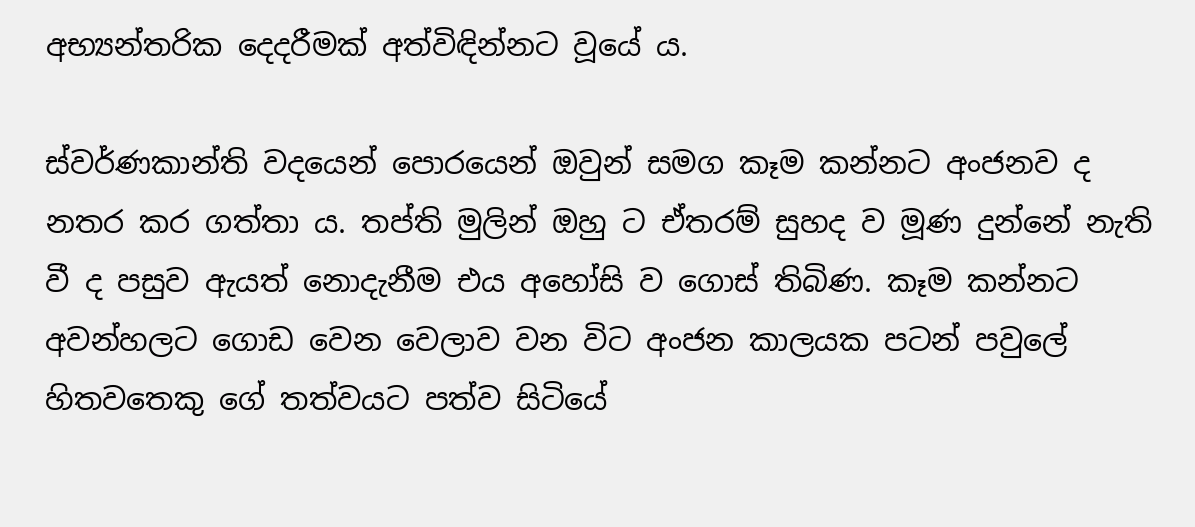අභ්‍යන්තරික දෙදරීමක් අත්විඳින්නට වූයේ ය.

ස්වර්ණකාන්ති වදයෙන් පොරයෙන් ඔවුන් සමග කෑම කන්නට අංජනව ද නතර කර ගත්තා ය. තප්ති මුලින් ඔහු ට ඒතරම් සුහද ව මූණ දුන්නේ නැති වී ද පසුව ඇයත් නොදැනීම එය අහෝසි ව ගොස් තිබිණ. කෑම කන්නට අවන්හලට ගොඩ වෙන වෙලාව වන විට අංජන කාලයක පටන් පවුලේ හිතවතෙකු ගේ තත්වයට පත්ව සිටියේ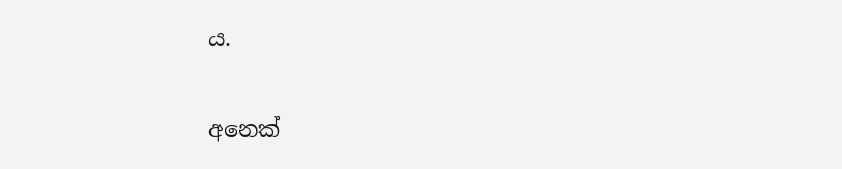ය.

අනෙක්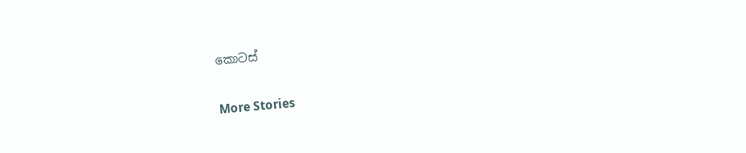කොටස්

More Stories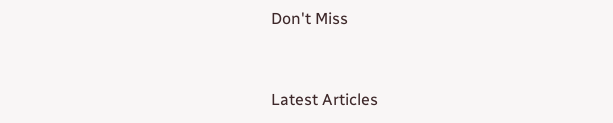Don't Miss


Latest Articles